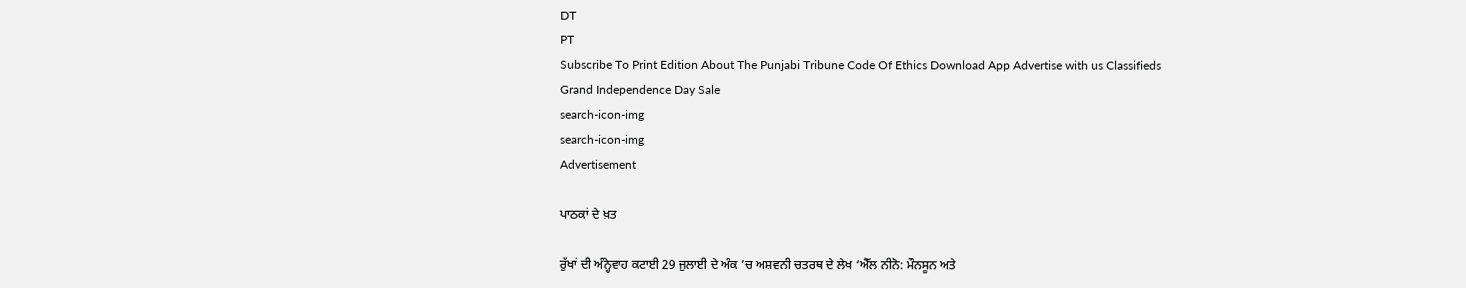DT
PT
Subscribe To Print Edition About The Punjabi Tribune Code Of Ethics Download App Advertise with us Classifieds
Grand Independence Day Sale
search-icon-img
search-icon-img
Advertisement

ਪਾਠਕਾਂ ਦੇ ਖ਼ਤ

ਰੁੱਖਾਂ ਦੀ ਅੰਨ੍ਹੇਵਾਹ ਕਟਾਈ 29 ਜੁਲਾਈ ਦੇ ਅੰਕ ’ਚ ਅਸ਼ਵਨੀ ਚਤਰਥ ਦੇ ਲੇਖ ‘ਐੱਲ ਨੀਨੋ: ਮੌਨਸੂਨ ਅਤੇ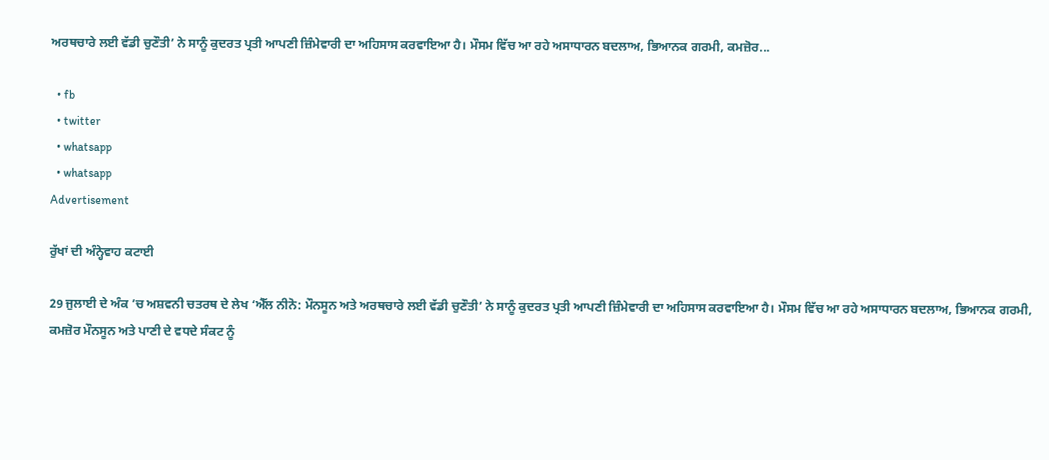ਅਰਥਚਾਰੇ ਲਈ ਵੱਡੀ ਚੁਣੌਤੀ’ ਨੇ ਸਾਨੂੰ ਕੁਦਰਤ ਪ੍ਰਤੀ ਆਪਣੀ ਜ਼ਿੰਮੇਵਾਰੀ ਦਾ ਅਹਿਸਾਸ ਕਰਵਾਇਆ ਹੈ। ਮੌਸਮ ਵਿੱਚ ਆ ਰਹੇ ਅਸਾਧਾਰਨ ਬਦਲਾਅ, ਭਿਆਨਕ ਗਰਮੀ, ਕਮਜ਼ੋਰ...

  • fb
  • twitter
  • whatsapp
  • whatsapp
Advertisement

ਰੁੱਖਾਂ ਦੀ ਅੰਨ੍ਹੇਵਾਹ ਕਟਾਈ

29 ਜੁਲਾਈ ਦੇ ਅੰਕ ’ਚ ਅਸ਼ਵਨੀ ਚਤਰਥ ਦੇ ਲੇਖ ‘ਐੱਲ ਨੀਨੋ: ਮੌਨਸੂਨ ਅਤੇ ਅਰਥਚਾਰੇ ਲਈ ਵੱਡੀ ਚੁਣੌਤੀ’ ਨੇ ਸਾਨੂੰ ਕੁਦਰਤ ਪ੍ਰਤੀ ਆਪਣੀ ਜ਼ਿੰਮੇਵਾਰੀ ਦਾ ਅਹਿਸਾਸ ਕਰਵਾਇਆ ਹੈ। ਮੌਸਮ ਵਿੱਚ ਆ ਰਹੇ ਅਸਾਧਾਰਨ ਬਦਲਾਅ, ਭਿਆਨਕ ਗਰਮੀ, ਕਮਜ਼ੋਰ ਮੌਨਸੂਨ ਅਤੇ ਪਾਣੀ ਦੇ ਵਧਦੇ ਸੰਕਟ ਨੂੰ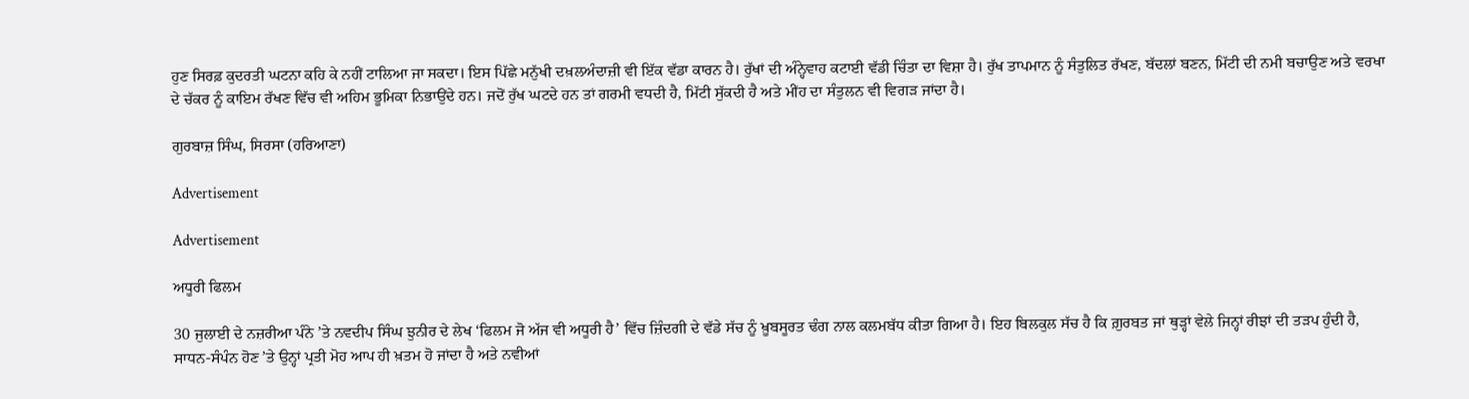ਹੁਣ ਸਿਰਫ਼ ਕੁਦਰਤੀ ਘਟਨਾ ਕਹਿ ਕੇ ਨਹੀਂ ਟਾਲਿਆ ਜਾ ਸਕਦਾ। ਇਸ ਪਿੱਛੇ ਮਨੁੱਖੀ ਦਖ਼ਲਅੰਦਾਜ਼ੀ ਵੀ ਇੱਕ ਵੱਡਾ ਕਾਰਨ ਹੈ। ਰੁੱਖਾਂ ਦੀ ਅੰਨ੍ਹੇਵਾਹ ਕਟਾਈ ਵੱਡੀ ਚਿੰਤਾ ਦਾ ਵਿਸ਼ਾ ਹੈ। ਰੁੱਖ ਤਾਪਮਾਨ ਨੂੰ ਸੰਤੁਲਿਤ ਰੱਖਣ, ਬੱਦਲਾਂ ਬਣਨ, ਮਿੱਟੀ ਦੀ ਨਮੀ ਬਚਾਉਣ ਅਤੇ ਵਰਖਾ ਦੇ ਚੱਕਰ ਨੂੰ ਕਾਇਮ ਰੱਖਣ ਵਿੱਚ ਵੀ ਅਹਿਮ ਭੂਮਿਕਾ ਨਿਭਾਉਂਦੇ ਹਨ। ਜਦੋਂ ਰੁੱਖ ਘਟਦੇ ਹਨ ਤਾਂ ਗਰਮੀ ਵਧਦੀ ਹੈ, ਮਿੱਟੀ ਸੁੱਕਦੀ ਹੈ ਅਤੇ ਮੀਂਹ ਦਾ ਸੰਤੁਲਨ ਵੀ ਵਿਗੜ ਜਾਂਦਾ ਹੈ।

ਗੁਰਬਾਜ਼ ਸਿੰਘ, ਸਿਰਸਾ (ਹਰਿਆਣਾ)

Advertisement

Advertisement

ਅਧੂਰੀ ਫਿਲਮ

30 ਜੁਲਾਈ ਦੇ ਨਜ਼ਰੀਆ ਪੰਨੇ ’ਤੇ ਨਵਦੀਪ ਸਿੰਘ ਝੁਨੀਰ ਦੇ ਲੇਖ ‘ਫਿਲਮ ਜੋ ਅੱਜ ਵੀ ਅਧੂਰੀ ਹੈ’ ਵਿੱਚ ਜ਼ਿੰਦਗੀ ਦੇ ਵੱਡੇ ਸੱਚ ਨੂੰ ਖ਼ੂਬਸੂਰਤ ਢੰਗ ਨਾਲ ਕਲਮਬੱਧ ਕੀਤਾ ਗਿਆ ਹੈ। ਇਹ ਬਿਲਕੁਲ ਸੱਚ ਹੈ ਕਿ ਗ਼ੁਰਬਤ ਜਾਂ ਥੁੜ੍ਹਾਂ ਵੇਲੇ ਜਿਨ੍ਹਾਂ ਰੀਝਾਂ ਦੀ ਤੜਪ ਹੁੰਦੀ ਹੈ, ਸਾਧਨ-ਸੰਪੰਨ ਹੋਣ ’ਤੇ ਉਨ੍ਹਾਂ ਪ੍ਰਤੀ ਮੋਹ ਆਪ ਹੀ ਖ਼ਤਮ ਹੋ ਜਾਂਦਾ ਹੈ ਅਤੇ ਨਵੀਆਂ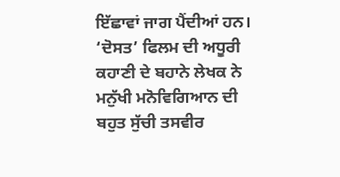ਇੱਛਾਵਾਂ ਜਾਗ ਪੈਂਦੀਆਂ ਹਨ। ‘ਦੋਸਤ’ ਫਿਲਮ ਦੀ ਅਧੂਰੀ ਕਹਾਣੀ ਦੇ ਬਹਾਨੇ ਲੇਖਕ ਨੇ ਮਨੁੱਖੀ ਮਨੋਵਿਗਿਆਨ ਦੀ ਬਹੁਤ ਸੁੱਚੀ ਤਸਵੀਰ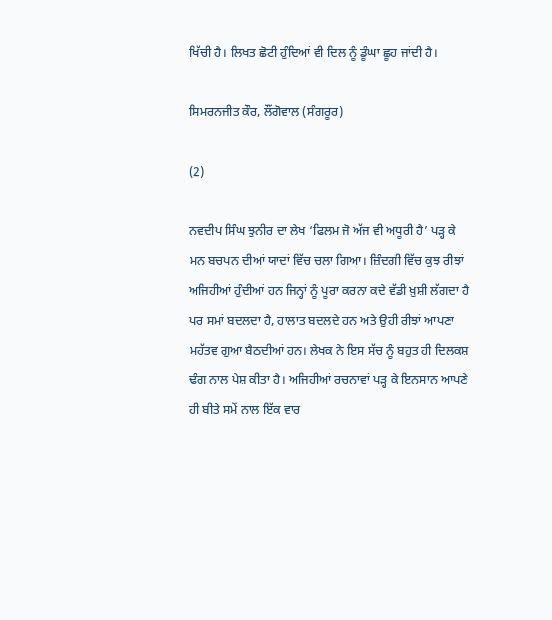ਖਿੱਚੀ ਹੈ। ਲਿਖਤ ਛੋਟੀ ਹੁੰਦਿਆਂ ਵੀ ਦਿਲ ਨੂੰ ਡੂੰਘਾ ਛੂਹ ਜਾਂਦੀ ਹੈ।

ਸਿਮਰਨਜੀਤ ਕੌਰ, ਲੌਂਗੋਵਾਲ (ਸੰਗਰੂਰ)

(2)

ਨਵਦੀਪ ਸਿੰਘ ਝੁਨੀਰ ਦਾ ਲੇਖ ‘ਫਿਲਮ ਜੋ ਅੱਜ ਵੀ ਅਧੂਰੀ ਹੈ’ ਪੜ੍ਹ ਕੇ ਮਨ ਬਚਪਨ ਦੀਆਂ ਯਾਦਾਂ ਵਿੱਚ ਚਲਾ ਗਿਆ। ਜ਼ਿੰਦਗੀ ਵਿੱਚ ਕੁਝ ਰੀਝਾਂ ਅਜਿਹੀਆਂ ਹੁੰਦੀਆਂ ਹਨ ਜਿਨ੍ਹਾਂ ਨੂੰ ਪੂਰਾ ਕਰਨਾ ਕਦੇ ਵੱਡੀ ਖ਼ੁਸ਼ੀ ਲੱਗਦਾ ਹੈ ਪਰ ਸਮਾਂ ਬਦਲਦਾ ਹੈ, ਹਾਲਾਤ ਬਦਲਦੇ ਹਨ ਅਤੇ ਉਹੀ ਰੀਝਾਂ ਆਪਣਾ ਮਹੱਤਵ ਗੁਆ ਬੈਠਦੀਆਂ ਹਨ। ਲੇਖਕ ਨੇ ਇਸ ਸੱਚ ਨੂੰ ਬਹੁਤ ਹੀ ਦਿਲਕਸ਼ ਢੰਗ ਨਾਲ ਪੇਸ਼ ਕੀਤਾ ਹੈ। ਅਜਿਹੀਆਂ ਰਚਨਾਵਾਂ ਪੜ੍ਹ ਕੇ ਇਨਸਾਨ ਆਪਣੇ ਹੀ ਬੀਤੇ ਸਮੇਂ ਨਾਲ ਇੱਕ ਵਾਰ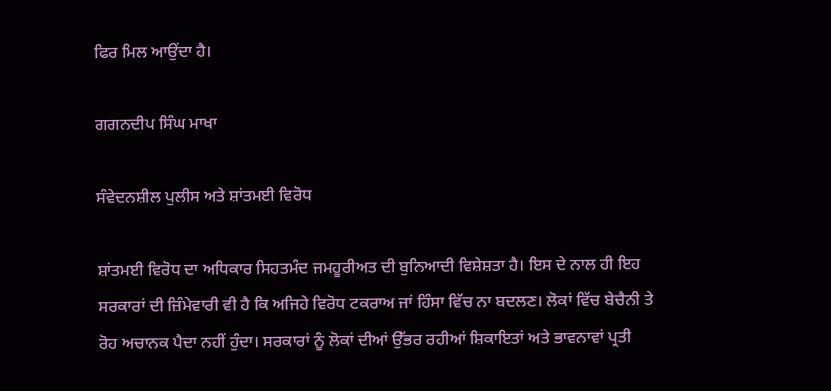ਫਿਰ ਮਿਲ ਆਉਂਦਾ ਹੈ।

ਗਗਨਦੀਪ ਸਿੰਘ ਮਾਖਾ

ਸੰਵੇਦਨਸ਼ੀਲ ਪੁਲੀਸ ਅਤੇ ਸ਼ਾਂਤਮਈ ਵਿਰੋਧ

ਸ਼ਾਂਤਮਈ ਵਿਰੋਧ ਦਾ ਅਧਿਕਾਰ ਸਿਹਤਮੰਦ ਜਮਹੂਰੀਅਤ ਦੀ ਬੁਨਿਆਦੀ ਵਿਸ਼ੇਸ਼ਤਾ ਹੈ। ਇਸ ਦੇ ਨਾਲ ਹੀ ਇਹ ਸਰਕਾਰਾਂ ਦੀ ਜ਼ਿੰਮੇਵਾਰੀ ਵੀ ਹੈ ਕਿ ਅਜਿਹੇ ਵਿਰੋਧ ਟਕਰਾਅ ਜਾਂ ਹਿੰਸਾ ਵਿੱਚ ਨਾ ਬਦਲਣ। ਲੋਕਾਂ ਵਿੱਚ ਬੇਚੈਨੀ ਤੇ ਰੋਹ ਅਚਾਨਕ ਪੈਦਾ ਨਹੀਂ ਹੁੰਦਾ। ਸਰਕਾਰਾਂ ਨੂੰ ਲੋਕਾਂ ਦੀਆਂ ਉੱਭਰ ਰਹੀਆਂ ਸ਼ਿਕਾਇਤਾਂ ਅਤੇ ਭਾਵਨਾਵਾਂ ਪ੍ਰਤੀ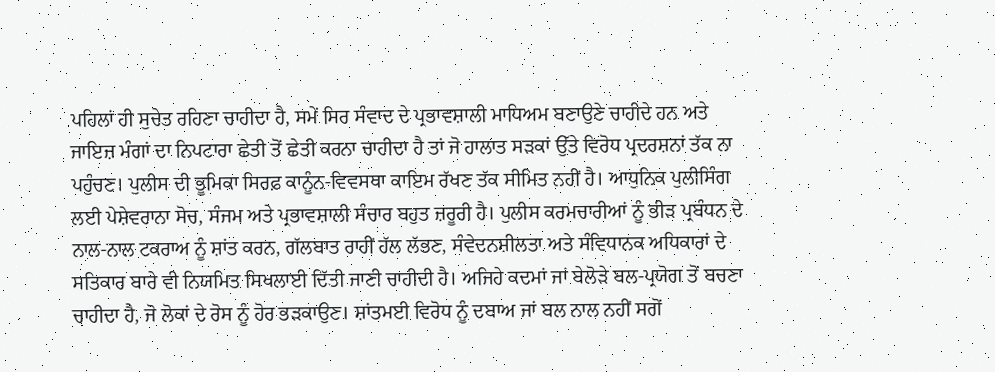ਪਹਿਲਾਂ ਹੀ ਸੁਚੇਤ ਰਹਿਣਾ ਚਾਹੀਦਾ ਹੈ, ਸਮੇਂ ਸਿਰ ਸੰਵਾਦ ਦੇ ਪ੍ਰਭਾਵਸ਼ਾਲੀ ਮਾਧਿਅਮ ਬਣਾਉਣੇ ਚਾਹੀਦੇ ਹਨ ਅਤੇ ਜਾਇਜ਼ ਮੰਗਾਂ ਦਾ ਨਿਪਟਾਰਾ ਛੇਤੀ ਤੋਂ ਛੇਤੀ ਕਰਨਾ ਚਾਹੀਦਾ ਹੈ ਤਾਂ ਜੋ ਹਾਲਾਤ ਸੜਕਾਂ ਉੱਤੇ ਵਿਰੋਧ ਪ੍ਰਦਰਸ਼ਨਾਂ ਤੱਕ ਨਾ ਪਹੁੰਚਣ। ਪੁਲੀਸ ਦੀ ਭੂਮਿਕਾ ਸਿਰਫ਼ ਕਾਨੂੰਨ-ਵਿਵਸਥਾ ਕਾਇਮ ਰੱਖਣ ਤੱਕ ਸੀਮਿਤ ਨਹੀਂ ਹੈ। ਆਧੁਨਿਕ ਪੁਲੀਸਿੰਗ ਲਈ ਪੇਸ਼ੇਵਰਾਨਾ ਸੋਚ, ਸੰਜਮ ਅਤੇ ਪ੍ਰਭਾਵਸ਼ਾਲੀ ਸੰਚਾਰ ਬਹੁਤ ਜ਼ਰੂਰੀ ਹੈ। ਪੁਲੀਸ ਕਰਮਚਾਰੀਆਂ ਨੂੰ ਭੀੜ ਪ੍ਰਬੰਧਨ ਦੇ ਨਾਲ-ਨਾਲ ਟਕਰਾਅ ਨੂੰ ਸ਼ਾਂਤ ਕਰਨ, ਗੱਲਬਾਤ ਰਾਹੀਂ ਹੱਲ ਲੱਭਣ, ਸੰਵੇਦਨਸ਼ੀਲਤਾ ਅਤੇ ਸੰਵਿਧਾਨਕ ਅਧਿਕਾਰਾਂ ਦੇ ਸਤਿਕਾਰ ਬਾਰੇ ਵੀ ਨਿਯਮਿਤ ਸਿਖਲਾਈ ਦਿੱਤੀ ਜਾਣੀ ਚਾਹੀਦੀ ਹੈ। ਅਜਿਹੇ ਕਦਮਾਂ ਜਾਂ ਬੇਲੋੜੇ ਬਲ-ਪ੍ਰਯੋਗ ਤੋਂ ਬਚਣਾ ਚਾਹੀਦਾ ਹੈ, ਜੋ ਲੋਕਾਂ ਦੇ ਰੋਸ ਨੂੰ ਹੋਰ ਭੜਕਾਉਣ। ਸ਼ਾਂਤਮਈ ਵਿਰੋਧ ਨੂੰ ਦਬਾਅ ਜਾਂ ਬਲ ਨਾਲ ਨਹੀਂ ਸਗੋਂ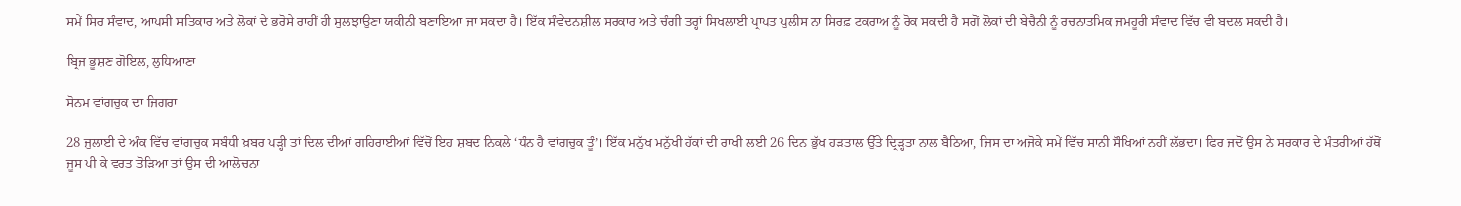ਸਮੇਂ ਸਿਰ ਸੰਵਾਦ, ਆਪਸੀ ਸਤਿਕਾਰ ਅਤੇ ਲੋਕਾਂ ਦੇ ਭਰੋਸੇ ਰਾਹੀਂ ਹੀ ਸੁਲਝਾਉਣਾ ਯਕੀਨੀ ਬਣਾਇਆ ਜਾ ਸਕਦਾ ਹੈ। ਇੱਕ ਸੰਵੇਦਨਸ਼ੀਲ ਸਰਕਾਰ ਅਤੇ ਚੰਗੀ ਤਰ੍ਹਾਂ ਸਿਖਲਾਈ ਪ੍ਰਾਪਤ ਪੁਲੀਸ ਨਾ ਸਿਰਫ਼ ਟਕਰਾਅ ਨੂੰ ਰੋਕ ਸਕਦੀ ਹੈ ਸਗੋਂ ਲੋਕਾਂ ਦੀ ਬੇਚੈਨੀ ਨੂੰ ਰਚਨਾਤਮਿਕ ਜਮਹੂਰੀ ਸੰਵਾਦ ਵਿੱਚ ਵੀ ਬਦਲ ਸਕਦੀ ਹੈ।

ਬ੍ਰਿਜ ਭੂਸ਼ਣ ਗੋਇਲ, ਲੁਧਿਆਣਾ

ਸੋਨਮ ਵਾਂਗਚੁਕ ਦਾ ਜਿਗਰਾ

28 ਜੁਲਾਈ ਦੇ ਅੰਕ ਵਿੱਚ ਵਾਂਗਚੁਕ ਸਬੰਧੀ ਖ਼ਬਰ ਪੜ੍ਹੀ ਤਾਂ ਦਿਲ ਦੀਆਂ ਗਹਿਰਾਈਆਂ ਵਿੱਚੋਂ ਇਹ ਸ਼ਬਦ ਨਿਕਲੇ ‘ਧੰਨ ਹੈ ਵਾਂਗਚੁਕ ਤੂੰ’। ਇੱਕ ਮਨੁੱਖ ਮਨੁੱਖੀ ਹੱਕਾਂ ਦੀ ਰਾਖੀ ਲਈ 26 ਦਿਨ ਭੁੱਖ ਹੜਤਾਲ ਉੱਤੇ ਦ੍ਰਿੜ੍ਹਤਾ ਨਾਲ ਬੈਠਿਆ, ਜਿਸ ਦਾ ਅਜੋਕੇ ਸਮੇਂ ਵਿੱਚ ਸਾਨੀ ਸੌਖਿਆਂ ਨਹੀਂ ਲੱਭਦਾ। ਫਿਰ ਜਦੋਂ ਉਸ ਨੇ ਸਰਕਾਰ ਦੇ ਮੰਤਰੀਆਂ ਹੱਥੋਂ ਜੂਸ ਪੀ ਕੇ ਵਰਤ ਤੋੜਿਆ ਤਾਂ ਉਸ ਦੀ ਆਲੋਚਨਾ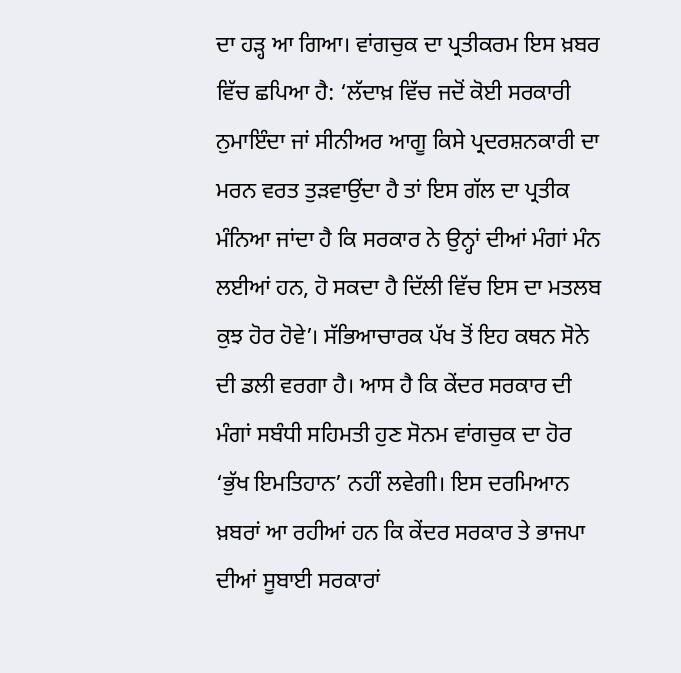ਦਾ ਹੜ੍ਹ ਆ ਗਿਆ। ਵਾਂਗਚੁਕ ਦਾ ਪ੍ਰਤੀਕਰਮ ਇਸ ਖ਼ਬਰ ਵਿੱਚ ਛਪਿਆ ਹੈ: ‘ਲੱਦਾਖ਼ ਵਿੱਚ ਜਦੋਂ ਕੋਈ ਸਰਕਾਰੀ ਨੁਮਾਇੰਦਾ ਜਾਂ ਸੀਨੀਅਰ ਆਗੂ ਕਿਸੇ ਪ੍ਰਦਰਸ਼ਨਕਾਰੀ ਦਾ ਮਰਨ ਵਰਤ ਤੁੜਵਾਉਂਦਾ ਹੈ ਤਾਂ ਇਸ ਗੱਲ ਦਾ ਪ੍ਰਤੀਕ ਮੰਨਿਆ ਜਾਂਦਾ ਹੈ ਕਿ ਸਰਕਾਰ ਨੇ ਉਨ੍ਹਾਂ ਦੀਆਂ ਮੰਗਾਂ ਮੰਨ ਲਈਆਂ ਹਨ, ਹੋ ਸਕਦਾ ਹੈ ਦਿੱਲੀ ਵਿੱਚ ਇਸ ਦਾ ਮਤਲਬ ਕੁਝ ਹੋਰ ਹੋਵੇ’। ਸੱਭਿਆਚਾਰਕ ਪੱਖ ਤੋਂ ਇਹ ਕਥਨ ਸੋਨੇ ਦੀ ਡਲੀ ਵਰਗਾ ਹੈ। ਆਸ ਹੈ ਕਿ ਕੇਂਦਰ ਸਰਕਾਰ ਦੀ ਮੰਗਾਂ ਸਬੰਧੀ ਸਹਿਮਤੀ ਹੁਣ ਸੋਨਮ ਵਾਂਗਚੁਕ ਦਾ ਹੋਰ ‘ਭੁੱਖ ਇਮਤਿਹਾਨ’ ਨਹੀਂ ਲਵੇਗੀ। ਇਸ ਦਰਮਿਆਨ ਖ਼ਬਰਾਂ ਆ ਰਹੀਆਂ ਹਨ ਕਿ ਕੇਂਦਰ ਸਰਕਾਰ ਤੇ ਭਾਜਪਾ ਦੀਆਂ ਸੂਬਾਈ ਸਰਕਾਰਾਂ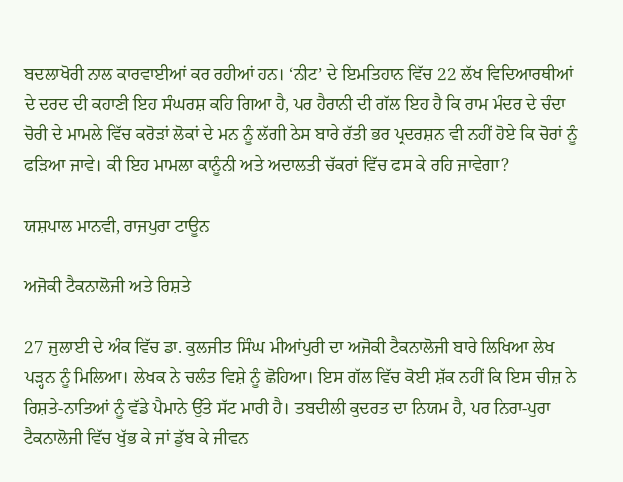ਬਦਲਾਖੋਰੀ ਨਾਲ ਕਾਰਵਾਈਆਂ ਕਰ ਰਹੀਆਂ ਹਨ। ‘ਨੀਟ’ ਦੇ ਇਮਤਿਹਾਨ ਵਿੱਚ 22 ਲੱਖ ਵਿਦਿਆਰਥੀਆਂ ਦੇ ਦਰਦ ਦੀ ਕਹਾਣੀ ਇਹ ਸੰਘਰਸ਼ ਕਹਿ ਗਿਆ ਹੈ, ਪਰ ਹੈਰਾਨੀ ਦੀ ਗੱਲ ਇਹ ਹੈ ਕਿ ਰਾਮ ਮੰਦਰ ਦੇ ਚੰਦਾ ਚੋਰੀ ਦੇ ਮਾਮਲੇ ਵਿੱਚ ਕਰੋੜਾਂ ਲੋਕਾਂ ਦੇ ਮਨ ਨੂੰ ਲੱਗੀ ਠੇਸ ਬਾਰੇ ਰੱਤੀ ਭਰ ਪ੍ਰਦਰਸ਼ਨ ਵੀ ਨਹੀਂ ਹੋਏ ਕਿ ਚੋਰਾਂ ਨੂੰ ਫੜਿਆ ਜਾਵੇ। ਕੀ ਇਹ ਮਾਮਲਾ ਕਾਨੂੰਨੀ ਅਤੇ ਅਦਾਲਤੀ ਚੱਕਰਾਂ ਵਿੱਚ ਫਸ ਕੇ ਰਹਿ ਜਾਵੇਗਾ?

ਯਸ਼ਪਾਲ ਮਾਨਵੀ, ਰਾਜਪੁਰਾ ਟਾਊਨ

ਅਜੋਕੀ ਟੈਕਨਾਲੋਜੀ ਅਤੇ ਰਿਸ਼ਤੇ

27 ਜੁਲਾਈ ਦੇ ਅੰਕ ਵਿੱਚ ਡਾ. ਕੁਲਜੀਤ ਸਿੰਘ ਮੀਆਂਪੁਰੀ ਦਾ ਅਜੋਕੀ ਟੈਕਨਾਲੋਜੀ ਬਾਰੇ ਲਿਖਿਆ ਲੇਖ ਪੜ੍ਹਨ ਨੂੰ ਮਿਲਿਆ। ਲੇਖਕ ਨੇ ਚਲੰਤ ਵਿਸ਼ੇ ਨੂੰ ਛੋਹਿਆ। ਇਸ ਗੱਲ ਵਿੱਚ ਕੋਈ ਸ਼ੱਕ ਨਹੀਂ ਕਿ ਇਸ ਚੀਜ਼ ਨੇ ਰਿਸ਼ਤੇ-ਨਾਤਿਆਂ ਨੂੰ ਵੱਡੇ ਪੈਮਾਨੇ ਉੱਤੇ ਸੱਟ ਮਾਰੀ ਹੈ। ਤਬਦੀਲੀ ਕੁਦਰਤ ਦਾ ਨਿਯਮ ਹੈ, ਪਰ ਨਿਰਾ-ਪੁਰਾ ਟੈਕਨਾਲੋਜੀ ਵਿੱਚ ਖੁੱਭ ਕੇ ਜਾਂ ਡੁੱਬ ਕੇ ਜੀਵਨ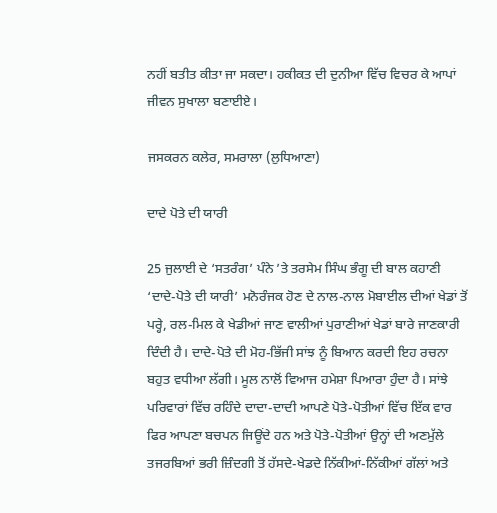ਨਹੀਂ ਬਤੀਤ ਕੀਤਾ ਜਾ ਸਕਦਾ। ਹਕੀਕਤ ਦੀ ਦੁਨੀਆ ਵਿੱਚ ਵਿਚਰ ਕੇ ਆਪਾਂ ਜੀਵਨ ਸੁਖਾਲਾ ਬਣਾਈਏ।

ਜਸਕਰਨ ਕਲੇਰ, ਸਮਰਾਲਾ (ਲੁਧਿਆਣਾ)

ਦਾਦੇ ਪੋਤੇ ਦੀ ਯਾਰੀ

25 ਜੁਲਾਈ ਦੇ ‘ਸਤਰੰਗ’ ਪੰਨੇ ’ਤੇ ਤਰਸੇਮ ਸਿੰਘ ਭੰਗੂ ਦੀ ਬਾਲ ਕਹਾਣੀ ‘ਦਾਦੇ-ਪੋਤੇ ਦੀ ਯਾਰੀ’ ਮਨੋਰੰਜਕ ਹੋਣ ਦੇ ਨਾਲ-ਨਾਲ ਮੋਬਾਈਲ ਦੀਆਂ ਖੇਡਾਂ ਤੋਂ ਪਰ੍ਹੇ, ਰਲ-ਮਿਲ ਕੇ ਖੇਡੀਆਂ ਜਾਣ ਵਾਲੀਆਂ ਪੁਰਾਣੀਆਂ ਖੇਡਾਂ ਬਾਰੇ ਜਾਣਕਾਰੀ ਦਿੰਦੀ ਹੈ। ਦਾਦੇ-ਪੋਤੇ ਦੀ ਮੋਹ-ਭਿੱਜੀ ਸਾਂਝ ਨੂੰ ਬਿਆਨ ਕਰਦੀ ਇਹ ਰਚਨਾ ਬਹੁਤ ਵਧੀਆ ਲੱਗੀ। ਮੂਲ ਨਾਲੋਂ ਵਿਆਜ ਹਮੇਸ਼ਾ ਪਿਆਰਾ ਹੁੰਦਾ ਹੈ। ਸਾਂਝੇ ਪਰਿਵਾਰਾਂ ਵਿੱਚ ਰਹਿੰਦੇ ਦਾਦਾ-ਦਾਦੀ ਆਪਣੇ ਪੋਤੇ-ਪੋਤੀਆਂ ਵਿੱਚ ਇੱਕ ਵਾਰ ਫਿਰ ਆਪਣਾ ਬਚਪਨ ਜਿਊਂਦੇ ਹਨ ਅਤੇ ਪੋਤੇ-ਪੋਤੀਆਂ ਉਨ੍ਹਾਂ ਦੀ ਅਣਮੁੱਲੇ ਤਜਰਬਿਆਂ ਭਰੀ ਜ਼ਿੰਦਗੀ ਤੋਂ ਹੱਸਦੇ-ਖੇਡਦੇ ਨਿੱਕੀਆਂ-ਨਿੱਕੀਆਂ ਗੱਲਾਂ ਅਤੇ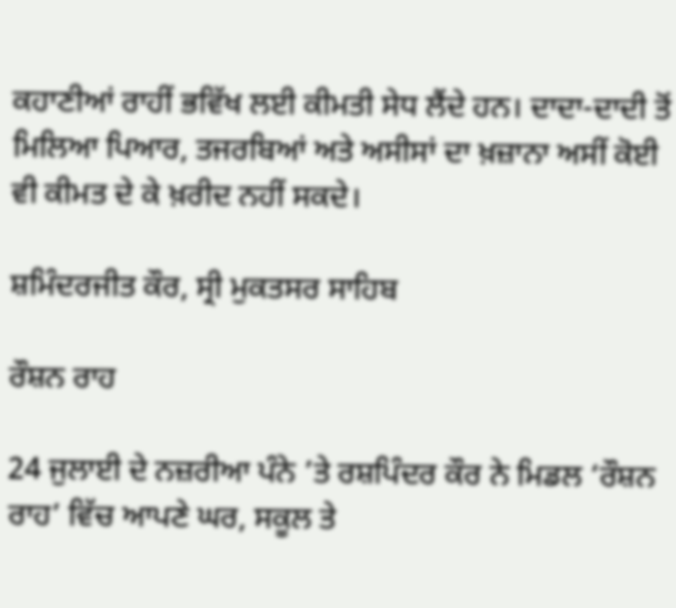ਕਹਾਣੀਆਂ ਰਾਹੀਂ ਭਵਿੱਖ ਲਈ ਕੀਮਤੀ ਸੇਧ ਲੈਂਦੇ ਹਨ। ਦਾਦਾ-ਦਾਦੀ ਤੋਂ ਮਿਲਿਆ ਪਿਆਰ, ਤਜਰਬਿਆਂ ਅਤੇ ਅਸੀਸਾਂ ਦਾ ਖ਼ਜ਼ਾਨਾ ਅਸੀਂ ਕੋਈ ਵੀ ਕੀਮਤ ਦੇ ਕੇ ਖ਼ਰੀਦ ਨਹੀਂ ਸਕਦੇ।

ਸ਼ਮਿੰਦਰਜੀਤ ਕੌਰ, ਸ੍ਰੀ ਮੁਕਤਸਰ ਸਾਹਿਬ

ਰੌਸ਼ਨ ਰਾਹ

24 ਜੁਲਾਈ ਦੇ ਨਜ਼ਰੀਆ ਪੰਨੇ ’ਤੇ ਰਸ਼ਪਿੰਦਰ ਕੌਰ ਨੇ ਮਿਡਲ ‘ਰੌਸ਼ਨ ਰਾਹ’ ਵਿੱਚ ਆਪਣੇ ਘਰ, ਸਕੂਲ ਤੇ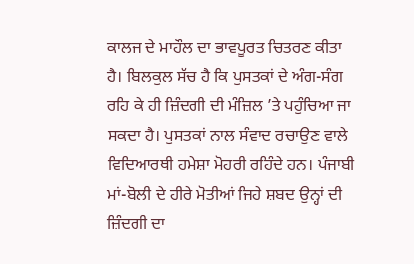ਕਾਲਜ ਦੇ ਮਾਹੌਲ ਦਾ ਭਾਵਪੂਰਤ ਚਿਤਰਣ ਕੀਤਾ ਹੈ। ਬਿਲਕੁਲ ਸੱਚ ਹੈ ਕਿ ਪੁਸਤਕਾਂ ਦੇ ਅੰਗ-ਸੰਗ ਰਹਿ ਕੇ ਹੀ ਜ਼ਿੰਦਗੀ ਦੀ ਮੰਜ਼ਿਲ ’ਤੇ ਪਹੁੰਚਿਆ ਜਾ ਸਕਦਾ ਹੈ। ਪੁਸਤਕਾਂ ਨਾਲ ਸੰਵਾਦ ਰਚਾਉਣ ਵਾਲੇ ਵਿਦਿਆਰਥੀ ਹਮੇਸ਼ਾ ਮੋਹਰੀ ਰਹਿੰਦੇ ਹਨ। ਪੰਜਾਬੀ ਮਾਂ-ਬੋਲੀ ਦੇ ਹੀਰੇ ਮੋਤੀਆਂ ਜਿਹੇ ਸ਼ਬਦ ਉਨ੍ਹਾਂ ਦੀ ਜ਼ਿੰਦਗੀ ਦਾ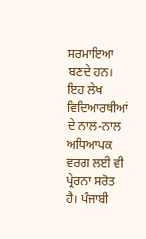ਸਰਮਾਇਆ ਬਣਦੇ ਹਨ। ਇਹ ਲੇਖ ਵਿਦਿਆਰਥੀਆਂ ਦੇ ਨਾਲ-ਨਾਲ ਅਧਿਆਪਕ ਵਰਗ ਲਈ ਵੀ ਪ੍ਰੇਰਨਾ ਸਰੋਤ ਹੈ। ਪੰਜਾਬੀ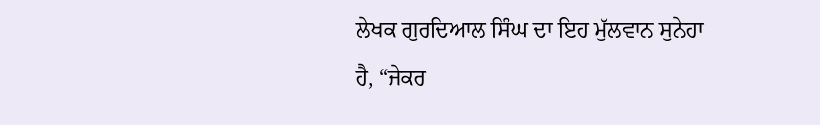ਲੇਖਕ ਗੁਰਦਿਆਲ ਸਿੰਘ ਦਾ ਇਹ ਮੁੱਲਵਾਨ ਸੁਨੇਹਾ ਹੈ, “ਜੇਕਰ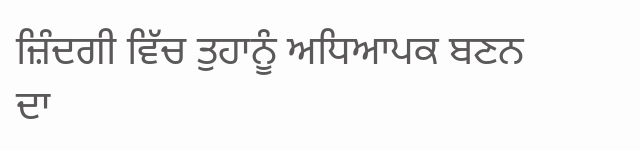ਜ਼ਿੰਦਗੀ ਵਿੱਚ ਤੁਹਾਨੂੰ ਅਧਿਆਪਕ ਬਣਨ ਦਾ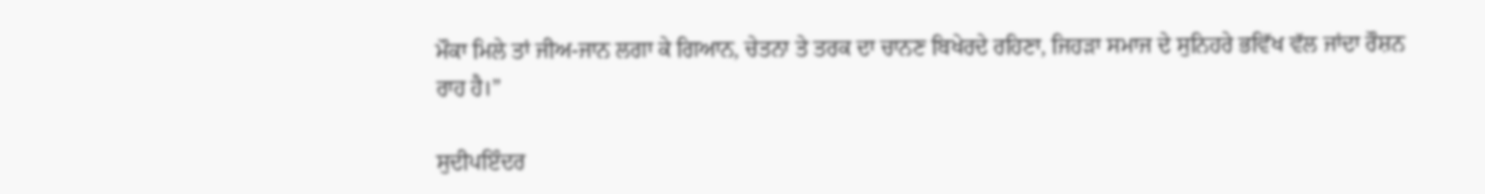ਮੌਕਾ ਮਿਲੇ ਤਾਂ ਜੀਅ-ਜਾਨ ਲਗਾ ਕੇ ਗਿਆਨ, ਚੇਤਨਾ ਤੇ ਤਰਕ ਦਾ ਚਾਨਣ ਬਿਖੇਰਦੇ ਰਹਿਣਾ, ਜਿਹੜਾ ਸਮਾਜ ਦੇ ਸੁਨਿਹਰੇ ਭਵਿੱਖ ਵੱਲ ਜਾਂਦਾ ਰੌਸ਼ਨ ਰਾਹ ਹੈ।”

ਸੁਦੀਪਇੰਦਰ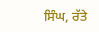ਸਿੰਘ, ਰੱਤੇ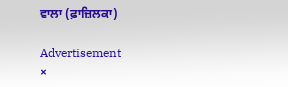ਵਾਲਾ (ਫ਼ਾਜ਼ਿਲਕਾ)

Advertisement
×